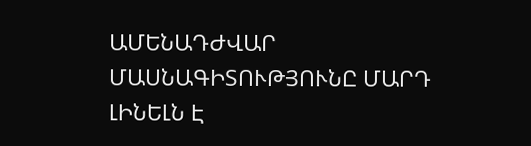ԱՄԵՆԱԴԺՎԱՐ ՄԱՍՆԱԳԻՏՈՒԹՅՈՒՆԸ ՄԱՐԴ ԼԻՆԵԼՆ Է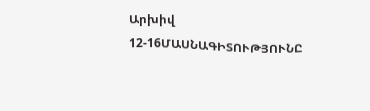Արխիվ 12-16ՄԱՍՆԱԳԻՏՈՒԹՅՈՒՆԸ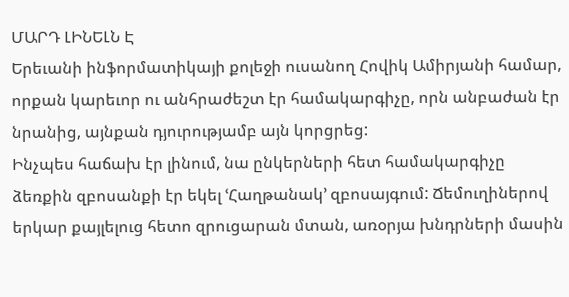ՄԱՐԴ ԼԻՆԵԼՆ Է
Երեւանի ինֆորմատիկայի քոլեջի ուսանող Հովիկ Ամիրյանի համար, որքան կարեւոր ու անհրաժեշտ էր համակարգիչը, որն անբաժան էր նրանից, այնքան դյուրությամբ այն կորցրեց:
Ինչպես հաճախ էր լինում, նա ընկերների հետ համակարգիչը ձեռքին զբոսանքի էր եկել ՙՀաղթանակ՚ զբոսայգում: Ճեմուղիներով երկար քայլելուց հետո զրուցարան մտան, առօրյա խնդրների մասին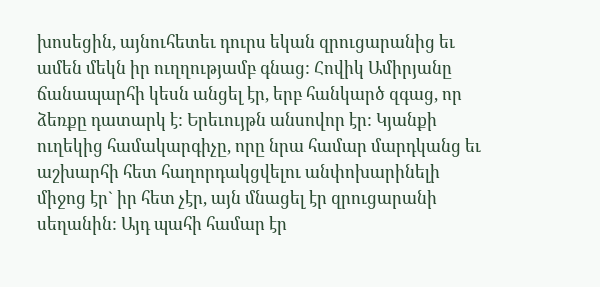խոսեցին, այնուհետեւ դուրս եկան զրուցարանից եւ ամեն մեկն իր ուղղությամբ գնաց: Հովիկ Ամիրյանը ճանապարհի կեսն անցել էր, երբ հանկարծ զգաց, որ ձեռքը դատարկ է: Երեւույթն անսովոր էր: Կյանքի ուղեկից համակարգիչը, որը նրա համար մարդկանց եւ աշխարհի հետ հաղորդակցվելու անփոխարինելի միջոց էր` իր հետ չէր, այն մնացել էր զրուցարանի սեղանին: Այդ պահի համար էր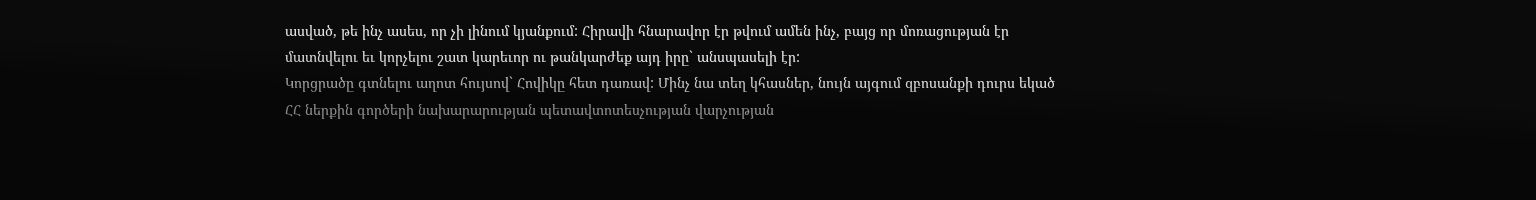ասված, թե ինչ ասես, որ չի լինում կյանքում: Հիրավի հնարավոր էր թվում ամեն ինչ, բայց որ մոռացության էր մատնվելու եւ կորչելու շատ կարեւոր ու թանկարժեք այդ իրը` անսպասելի էր:
Կորցրածը գտնելու աղոտ հույսով` Հովիկը հետ դառավ: Մինչ նա տեղ կհասներ, նույն այգում զբոսանքի դուրս եկած ՀՀ ներքին գործերի նախարարության պետավտոտեսչության վարչության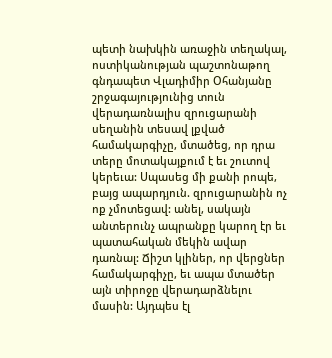պետի նախկին առաջին տեղակալ, ոստիկանության պաշտոնաթող գնդապետ Վլադիմիր Օհանյանը շրջագայությունից տուն վերադառնալիս զրուցարանի սեղանին տեսավ լքված համակարգիչը, մտածեց, որ դրա տերը մոտակայքում է եւ շուտով կերեւա: Սպասեց մի քանի րոպե, բայց ապարդյուն. զրուցարանին ոչ ոք չմոտեցավ: անել, սակայն անտերունչ ապրանքը կարող էր եւ պատահական մեկին ավար դառնալ: Ճիշտ կլիներ, որ վերցներ համակարգիչը, եւ ապա մտածեր այն տիրոջը վերադարձնելու մասին: Այդպես էլ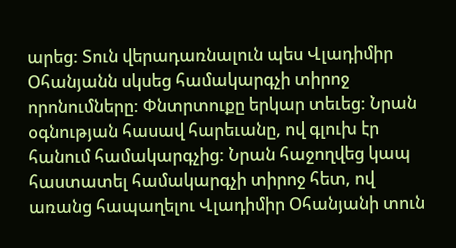արեց: Տուն վերադառնալուն պես Վլադիմիր Օհանյանն սկսեց համակարգչի տիրոջ որոնումները: Փնտրտուքը երկար տեւեց: Նրան օգնության հասավ հարեւանը, ով գլուխ էր հանում համակարգչից: Նրան հաջողվեց կապ հաստատել համակարգչի տիրոջ հետ, ով առանց հապաղելու Վլադիմիր Օհանյանի տուն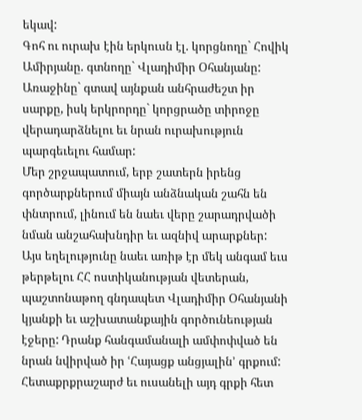եկավ:
Գոհ ու ուրախ էին երկուսն էլ. կորցնողը` Հովիկ Ամիրյանը. գտնողը` Վլադիմիր Օհանյանը: Առաջինը` գտավ այնքան անհրաժեշտ իր սարքը, իսկ երկրորդը` կորցրածը տիրոջը վերադարձնելու եւ նրան ուրախություն պարգեւելու համար:
Մեր շրջապատում, երբ շատերն իրենց գործարքներում միայն անձնական շահն են փնտրում, լինում են նաեւ վերը շարադրվածի նման անշահախնդիր եւ ազնիվ արարքներ:
Այս եղելությունը նաեւ առիթ էր մեկ անգամ եւս թերթելու ՀՀ ոստիկանության վետերան, պաշտոնաթող գնդապետ Վլադիմիր Օհանյանի կյանքի եւ աշխատանքային գործունեության էջերը: Դրանք հանգամանալի ամփոփված են նրան նվիրված իր ՙՀայացք անցյալին՚ գրքում:
Հետաքրքրաշարժ եւ ուսանելի այդ գրքի հետ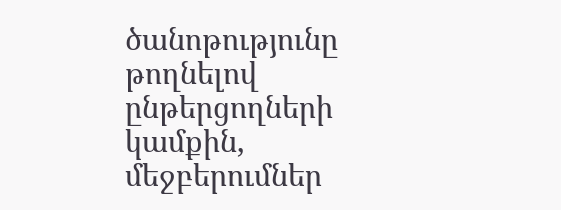ծանոթությունը թողնելով ընթերցողների կամքին, մեջբերումներ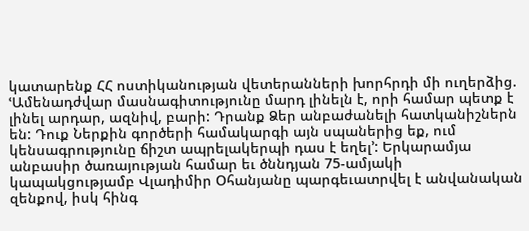կատարենք ՀՀ ոստիկանության վետերանների խորհրդի մի ուղերձից. ՙԱմենադժվար մասնագիտությունը մարդ լինելն է, որի համար պետք է լինել արդար, ազնիվ, բարի: Դրանք Ձեր անբաժանելի հատկանիշներն են: Դուք Ներքին գործերի համակարգի այն սպաներից եք, ում կենսագրությունը ճիշտ ապրելակերպի դաս է եղել՚: Երկարամյա անբասիր ծառայության համար եւ ծննդյան 75-ամյակի կապակցությամբ Վլադիմիր Օհանյանը պարգեւատրվել է անվանական զենքով, իսկ հինգ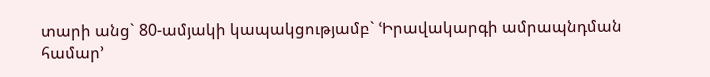տարի անց` 80-ամյակի կապակցությամբ` ՙԻրավակարգի ամրապնդման համար՚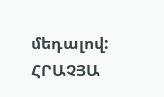մեդալով:
ՀՐԱՉՅԱ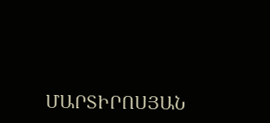ՄԱՐՏԻՐՈՍՅԱՆ